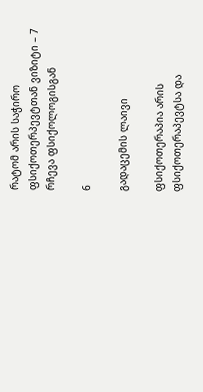რატომ არის საჭირო ფსიქოთერპევტთან ვიზიტი – 7 რჩევა ფსიქოლოგისგან

6

გადაცემის ლაივი

ფსიქოთერაპია არის ფსიქოთერაპევტსა და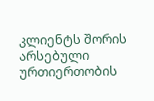კლიენტს შორის არსებული ურთიერთობის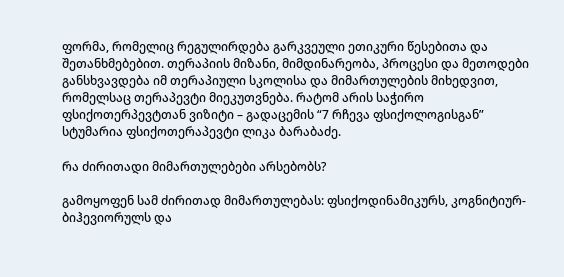ფორმა, რომელიც რეგულირდება გარკვეული ეთიკური წესებითა და შეთანხმებებით. თერაპიის მიზანი, მიმდინარეობა, პროცესი და მეთოდები განსხვავდება იმ თერაპიული სკოლისა და მიმართულების მიხედვით, რომელსაც თერაპევტი მიეკუთვნება. რატომ არის საჭირო ფსიქოთერპევტთან ვიზიტი – გადაცემის “7 რჩევა ფსიქოლოგისგან” სტუმარია ფსიქოთერაპევტი ლიკა ბარაბაძე.

რა ძირითადი მიმართულებები არსებობს?

გამოყოფენ სამ ძირითად მიმართულებას: ფსიქოდინამიკურს, კოგნიტიურ-ბიჰევიორულს და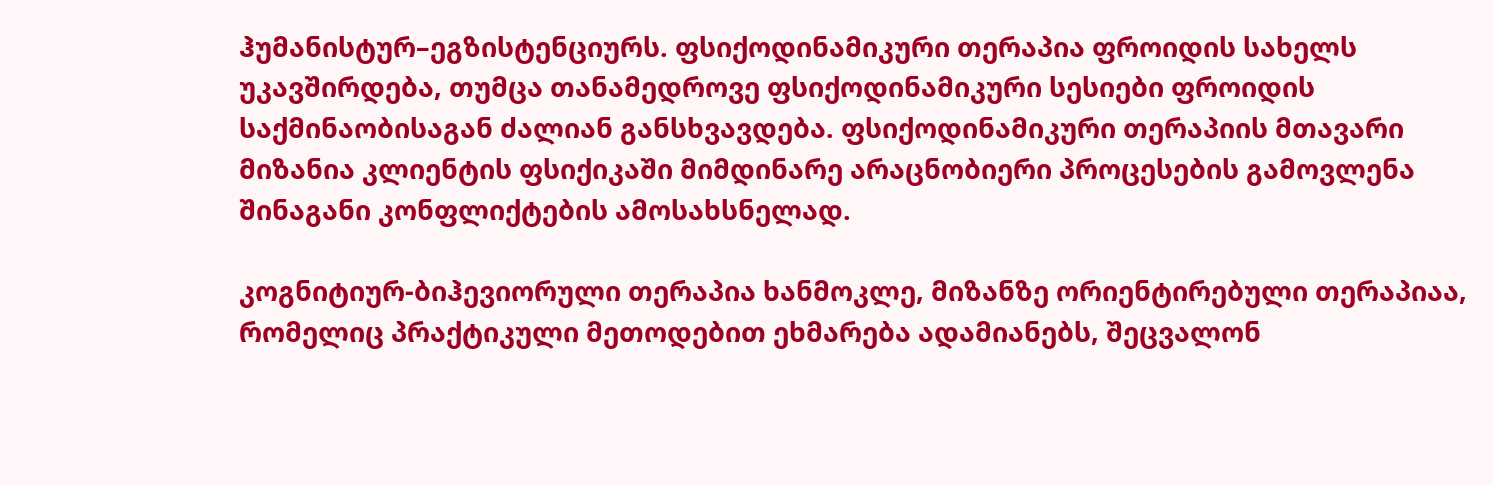ჰუმანისტურ–ეგზისტენციურს. ფსიქოდინამიკური თერაპია ფროიდის სახელს უკავშირდება, თუმცა თანამედროვე ფსიქოდინამიკური სესიები ფროიდის საქმინაობისაგან ძალიან განსხვავდება. ფსიქოდინამიკური თერაპიის მთავარი მიზანია კლიენტის ფსიქიკაში მიმდინარე არაცნობიერი პროცესების გამოვლენა შინაგანი კონფლიქტების ამოსახსნელად.

კოგნიტიურ-ბიჰევიორული თერაპია ხანმოკლე, მიზანზე ორიენტირებული თერაპიაა, რომელიც პრაქტიკული მეთოდებით ეხმარება ადამიანებს, შეცვალონ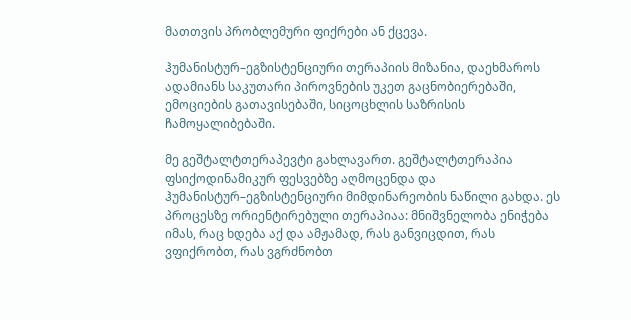მათთვის პრობლემური ფიქრები ან ქცევა.

ჰუმანისტურ–ეგზისტენციური თერაპიის მიზანია, დაეხმაროს ადამიანს საკუთარი პიროვნების უკეთ გაცნობიერებაში, ემოციების გათავისებაში, სიცოცხლის საზრისის ჩამოყალიბებაში.

მე გეშტალტთერაპევტი გახლავართ. გეშტალტთერაპია ფსიქოდინამიკურ ფესვებზე აღმოცენდა და ჰუმანისტურ–ეგზისტენციური მიმდინარეობის ნაწილი გახდა. ეს პროცესზე ორიენტირებული თერაპიაა: მნიშვნელობა ენიჭება იმას, რაც ხდება აქ და ამჟამად, რას განვიცდით, რას ვფიქრობთ, რას ვგრძნობთ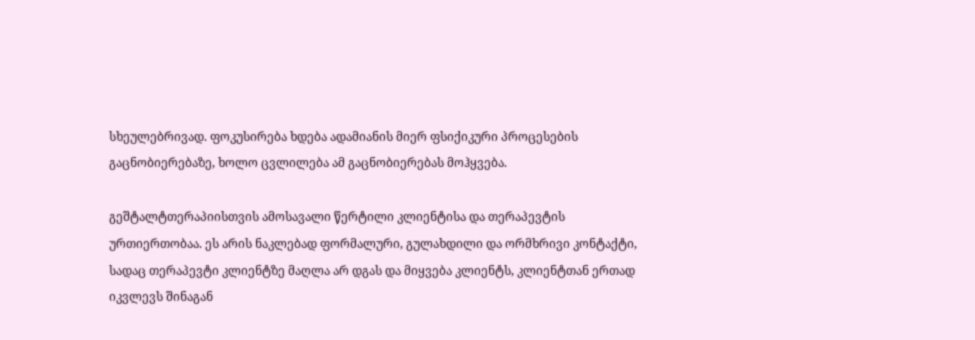სხეულებრივად. ფოკუსირება ხდება ადამიანის მიერ ფსიქიკური პროცესების გაცნობიერებაზე, ხოლო ცვლილება ამ გაცნობიერებას მოჰყვება.

გეშტალტთერაპიისთვის ამოსავალი წერტილი კლიენტისა და თერაპევტის ურთიერთობაა. ეს არის ნაკლებად ფორმალური, გულახდილი და ორმხრივი კონტაქტი, სადაც თერაპევტი კლიენტზე მაღლა არ დგას და მიყვება კლიენტს, კლიენტთან ერთად იკვლევს შინაგან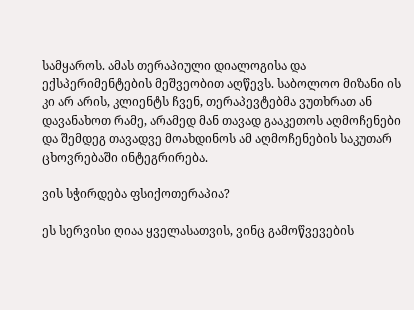სამყაროს. ამას თერაპიული დიალოგისა და ექსპერიმენტების მეშვეობით აღწევს. საბოლოო მიზანი ის კი არ არის, კლიენტს ჩვენ, თერაპევტებმა ვუთხრათ ან დავანახოთ რამე, არამედ მან თავად გააკეთოს აღმოჩენები და შემდეგ თავადვე მოახდინოს ამ აღმოჩენების საკუთარ ცხოვრებაში ინტეგრირება.

ვის სჭირდება ფსიქოთერაპია?

ეს სერვისი ღიაა ყველასათვის, ვინც გამოწვევების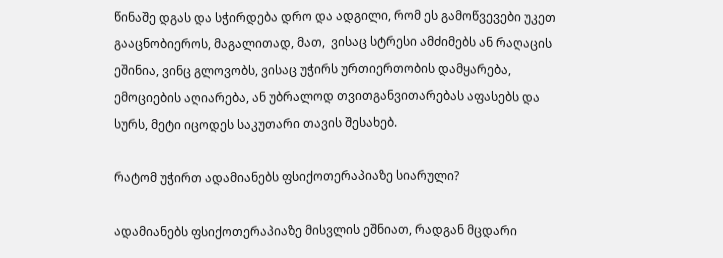წინაშე დგას და სჭირდება დრო და ადგილი, რომ ეს გამოწვევები უკეთ გააცნობიეროს, მაგალითად, მათ,  ვისაც სტრესი ამძიმებს ან რაღაცის ეშინია, ვინც გლოვობს, ვისაც უჭირს ურთიერთობის დამყარება, ემოციების აღიარება, ან უბრალოდ თვითგანვითარებას აფასებს და სურს, მეტი იცოდეს საკუთარი თავის შესახებ.

რატომ უჭირთ ადამიანებს ფსიქოთერაპიაზე სიარული?

ადამიანებს ფსიქოთერაპიაზე მისვლის ეშნიათ, რადგან მცდარი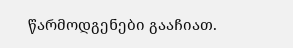წარმოდგენები გააჩიათ.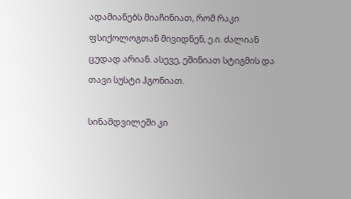ადამიანებს მიაჩინიათ, რომ რაკი ფსიქოლოგთან მივიდნენ, ე.ი. ძალიან ცუდად არიან. ასევე, ეშინიათ სტიგმის და თავი სუსტი ჰგონიათ.

სინამდვილეში კი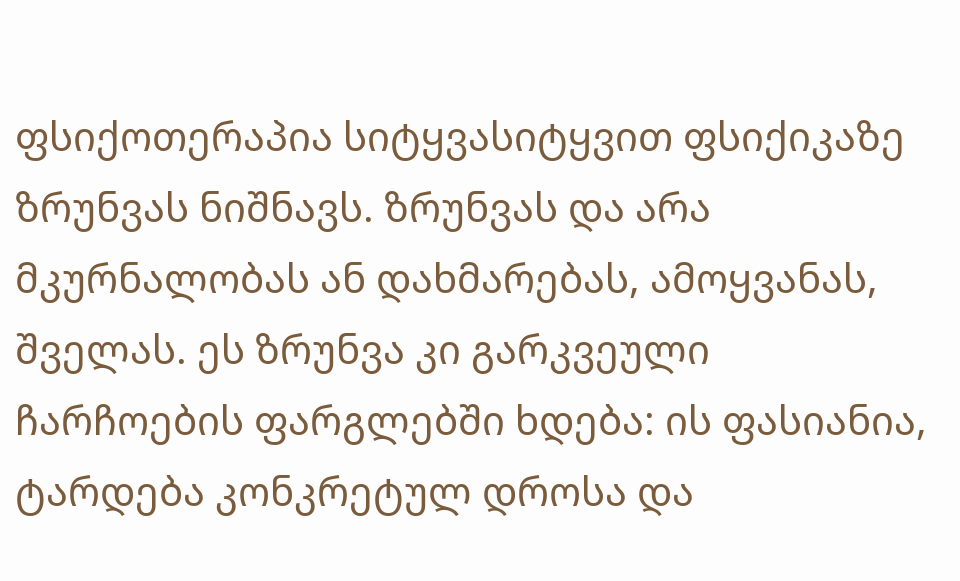ფსიქოთერაპია სიტყვასიტყვით ფსიქიკაზე ზრუნვას ნიშნავს. ზრუნვას და არა მკურნალობას ან დახმარებას, ამოყვანას, შველას. ეს ზრუნვა კი გარკვეული ჩარჩოების ფარგლებში ხდება: ის ფასიანია, ტარდება კონკრეტულ დროსა და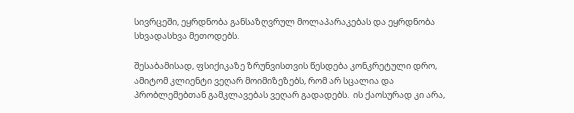სივრცეში, ეყრდნობა განსაზღვრულ მოლაპარაკებას და ეყრდნობა სხვადასხვა მეთოდებს.

შესაბამისად, ფსიქიკაზე ზრუნვისთვის წესდება კონკრეტული დრო, ამიტომ კლიენტი ვეღარ მოიმიზეზებს, რომ არ სცალია და პრობლემებთან გამკლავებას ვეღარ გადადებს.  ის ქაოსურად კი არა,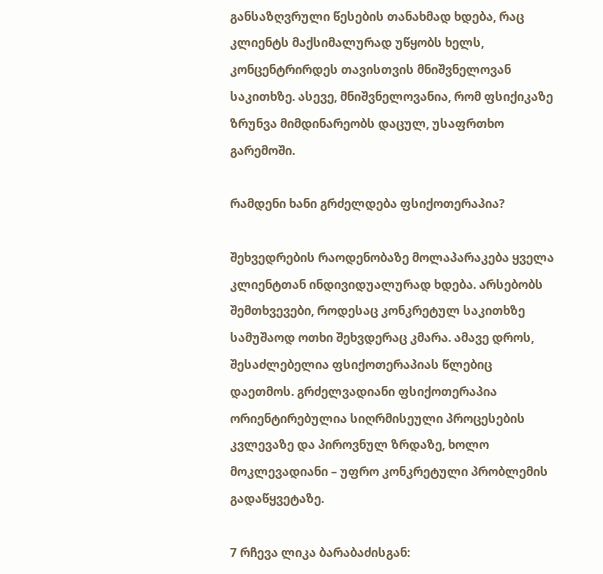განსაზღვრული წესების თანახმად ხდება, რაც კლიენტს მაქსიმალურად უწყობს ხელს, კონცენტრირდეს თავისთვის მნიშვნელოვან საკითხზე. ასევე, მნიშვნელოვანია, რომ ფსიქიკაზე ზრუნვა მიმდინარეობს დაცულ, უსაფრთხო გარემოში.

რამდენი ხანი გრძელდება ფსიქოთერაპია?

შეხვედრების რაოდენობაზე მოლაპარაკება ყველა კლიენტთან ინდივიდუალურად ხდება. არსებობს შემთხვევები, როდესაც კონკრეტულ საკითხზე სამუშაოდ ოთხი შეხვდერაც კმარა. ამავე დროს, შესაძლებელია ფსიქოთერაპიას წლებიც დაეთმოს. გრძელვადიანი ფსიქოთერაპია ორიენტირებულია სიღრმისეული პროცესების კვლევაზე და პიროვნულ ზრდაზე, ხოლო მოკლევადიანი – უფრო კონკრეტული პრობლემის გადაწყვეტაზე.

7 რჩევა ლიკა ბარაბაძისგან: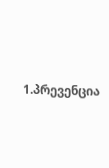1.პრევენცია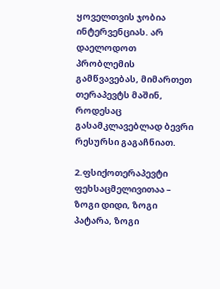ყოველთვის ჯობია ინტერვენციას. არ დაელოდოთ პრობლემის გამწვავებას, მიმართეთ თერაპევტს მაშინ, როდესაც გასამკლავებლად ბევრი რესურსი გაგაჩნიათ.

2.ფსიქოთერაპევტი ფეხსაცმელივითაა – ზოგი დიდი, ზოგი პატარა, ზოგი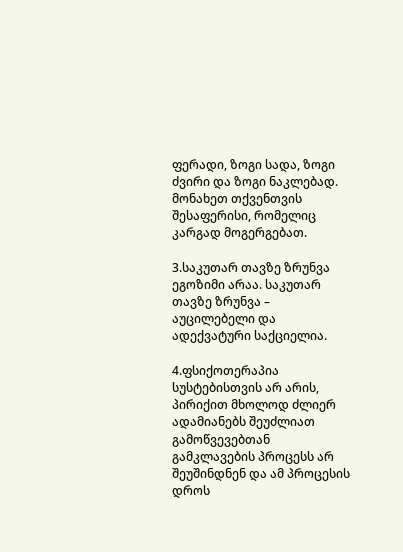ფერადი, ზოგი სადა, ზოგი ძვირი და ზოგი ნაკლებად. მონახეთ თქვენთვის შესაფერისი, რომელიც კარგად მოგერგებათ.

3.საკუთარ თავზე ზრუნვა ეგოზიმი არაა. საკუთარ თავზე ზრუნვა – აუცილებელი და ადექვატური საქციელია.

4.ფსიქოთერაპია სუსტებისთვის არ არის, პირიქით მხოლოდ ძლიერ ადამიანებს შეუძლიათ გამოწვევებთან გამკლავების პროცესს არ შეუშინდნენ და ამ პროცესის დროს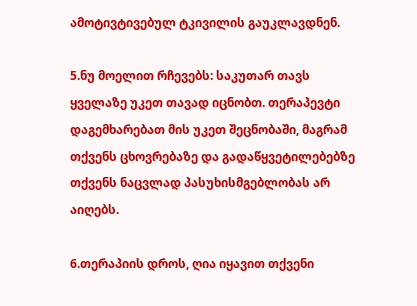ამოტივტივებულ ტკივილის გაუკლავდნენ.

5.ნუ მოელით რჩევებს: საკუთარ თავს ყველაზე უკეთ თავად იცნობთ. თერაპევტი დაგემხარებათ მის უკეთ შეცნობაში, მაგრამ თქვენს ცხოვრებაზე და გადაწყვეტილებებზე თქვენს ნაცვლად პასუხისმგებლობას არ აიღებს.

6.თერაპიის დროს, ღია იყავით თქვენი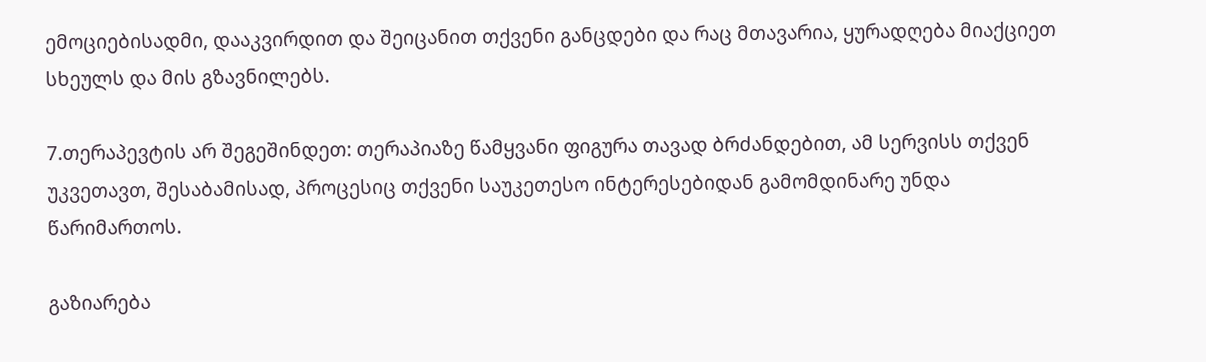ემოციებისადმი, დააკვირდით და შეიცანით თქვენი განცდები და რაც მთავარია, ყურადღება მიაქციეთ სხეულს და მის გზავნილებს.

7.თერაპევტის არ შეგეშინდეთ: თერაპიაზე წამყვანი ფიგურა თავად ბრძანდებით, ამ სერვისს თქვენ უკვეთავთ, შესაბამისად, პროცესიც თქვენი საუკეთესო ინტერესებიდან გამომდინარე უნდა წარიმართოს.

გაზიარება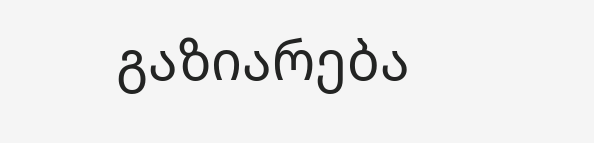გაზიარება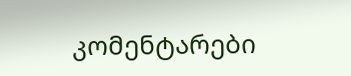კომენტარები